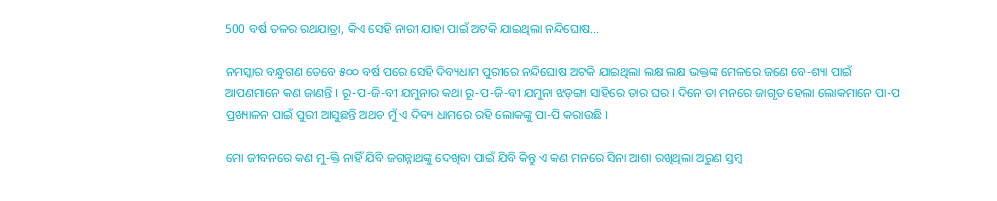500 ବର୍ଷ ତଳର ରଥଯାତ୍ରା, କିଏ ସେହି ନାରୀ ଯାହା ପାଇଁ ଅଟକି ଯାଇଥିଲା ନନ୍ଦିଘୋଷ…

ନମସ୍କାର ବନ୍ଧୁଗଣ ତେବେ ୫୦୦ ବର୍ଷ ପରେ ସେହି ଦିବ୍ୟଧାମ ପୁରୀରେ ନନ୍ଦିଘୋଷ ଅଟକି ଯାଇଥିଲା ଲକ୍ଷ ଲକ୍ଷ ଭକ୍ତଙ୍କ ମେଳରେ ଜଣେ ବେ-ଶ୍ୟା ପାଇଁ ଆପଣମାନେ କଣ ଜାଣନ୍ତି । ରୂ-ପ-ଜି-ବୀ ଯମୁନାର କଥା ରୂ-ପ-ଜି-ବୀ ଯମୁନା ଝଡ଼ଙ୍ଗା ସାହିରେ ତାର ଘର । ଦିନେ ତା ମନରେ ଜାଗୃତ ହେଲା ଲୋକମାନେ ପା-ପ ପ୍ରଖ୍ୟାଳନ ପାଇଁ ପୁରୀ ଆସୁଛନ୍ତି ଅଥଚ ମୁଁ ଏ ଦିବ୍ୟ ଧାମରେ ରହି ଲୋକଙ୍କୁ ପା-ପି କରାଉଛି ।

ମୋ ଜୀବନରେ କଣ ମୁ-କ୍ତି ନାହିଁ ଯିବି ଜଗନ୍ନାଥଙ୍କୁ ଦେଖିବା ପାଇଁ ଯିବି କିନ୍ତୁ ଏ କଣ ମନରେ ସିନା ଆଶା ରଖିଥିଲା ଅରୁଣ ସ୍ତମ୍ବ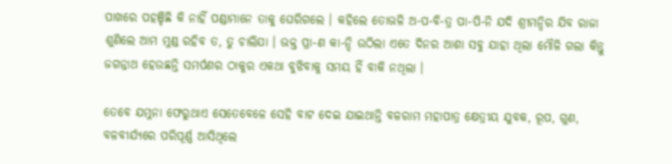ପାଖରେ ପହଞ୍ଚିଛି କି ନାହିଁ ପଣ୍ଡାମାନେ ତାକୁ ଘେରିଗଲେ । କହିଲେ ତୋଭଳି ଅ-ପ-ବି-ତ୍ର ପା-ପି-ନି ଯଦି ଶ୍ରୀମନ୍ଦିର ଯିବ ରାଜା ଶୁଣିଲେ ଆମ ମୁଣ୍ଡ ରହିବ ତ, ତୁ ଚାଲିଯା । ଭକ୍ତ ପ୍ରା-ଣ କା-ନ୍ଦି ଉଠିଲା ଏତେ ଦିନର ଆଶା ସବୁ ଯାହା ଥିଲା ମୌଳି ଗଲା କିନ୍ତୁ ଜଗନ୍ନାଥ ହେଉଛନ୍ତି ସମର୍ପଣର ଠାକୁର ଏକଥା ବୁଝିବାକୁ ସମୟ ହିଁ ବାକି ନଥିଲା ।

ତେବେ ଯମୁନା ଫେରୁଥାଏ ସେତେବେଳେ ସେହି ବାଟ ଦେଇ ଯାଇଥାନ୍ତି ବଳରାମ ମହାପାତ୍ର କ୍ଷେତ୍ରୀୟ ଯୁବକ, ରୂପ, ଗୁଣ, ବଳବୀର୍ଯ୍ୟରେ ପରିପୂର୍ଣ୍ଣ ଆସିଥିଲେ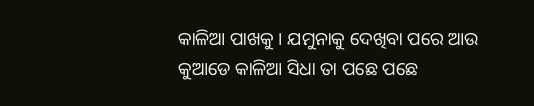କାଳିଆ ପାଖକୁ । ଯମୁନାକୁ ଦେଖିବା ପରେ ଆଉ କୁଆଡେ କାଳିଆ ସିଧା ତା ପଛେ ପଛେ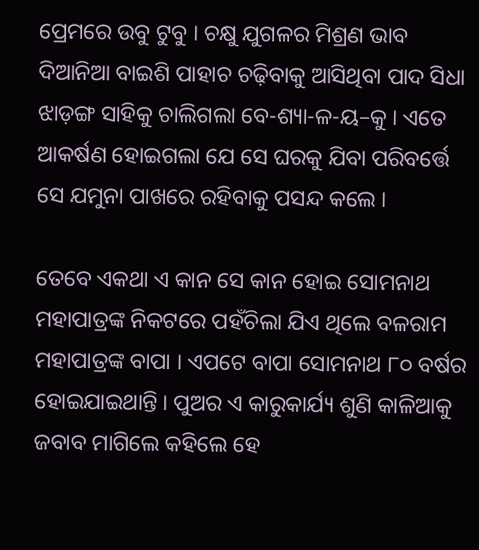ପ୍ରେମରେ ଉବୁ ଟୁବୁ । ଚକ୍ଷୁ ଯୁଗଳର ମିଶ୍ରଣ ଭାବ ଦିଆନିଆ ବାଇଶି ପାହାଚ ଚଢ଼ିବାକୁ ଆସିଥିବା ପାଦ ସିଧା ଝାଡ଼ଙ୍ଗ ସାହିକୁ ଚାଲିଗଲା ବେ-ଶ୍ୟା-ଳ-ୟ–କୁ । ଏତେ ଆକର୍ଷଣ ହୋଇଗଲା ଯେ ସେ ଘରକୁ ଯିବା ପରିବର୍ତ୍ତେ ସେ ଯମୁନା ପାଖରେ ରହିବାକୁ ପସନ୍ଦ କଲେ ।

ତେବେ ଏକଥା ଏ କାନ ସେ କାନ ହୋଇ ସୋମନାଥ ମହାପାତ୍ରଙ୍କ ନିକଟରେ ପହଁଚିଲା ଯିଏ ଥିଲେ ବଳରାମ ମହାପାତ୍ରଙ୍କ ବାପା । ଏପଟେ ବାପା ସୋମନାଥ ୮୦ ବର୍ଷର ହୋଇଯାଇଥାନ୍ତି । ପୁଅର ଏ କାରୁକାର୍ଯ୍ୟ ଶୁଣି କାଳିଆକୁ ଜବାବ ମାଗିଲେ କହିଲେ ହେ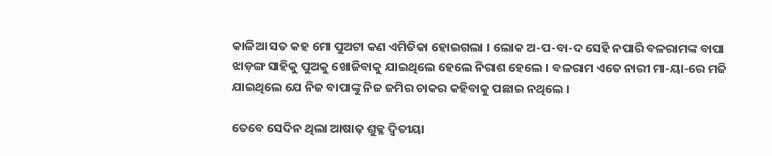କାଳିଆ ସତ କହ ମୋ ପୁଅଟା କଣ ଏମିତିକା ହୋଇଗଲା । ଲୋକ ଅ-ପ-ବା-ଦ ସେହି ନପାରି ବଳରାମଙ୍କ ବାପା ଝାଡ଼ଙ୍ଗ ସାହିକୁ ପୁଅକୁ ଖୋଜିବାକୁ ଯାଇଥିଲେ ହେଲେ ନିରାଶ ହେଲେ । ବଳରାମ ଏତେ ନାରୀ ମା-ୟା-ରେ ମଜି ଯାଇଥିଲେ ଯେ ନିଜ ବାପାଙ୍କୁ ନିଜ ଜମିର ଚାକର କହିବାକୁ ପଛାଇ ନଥିଲେ ।

ତେବେ ସେଦିନ ଥିଲା ଆଷାଢ଼ ଶୁକ୍ଳ ଦ୍ୱିତୀୟା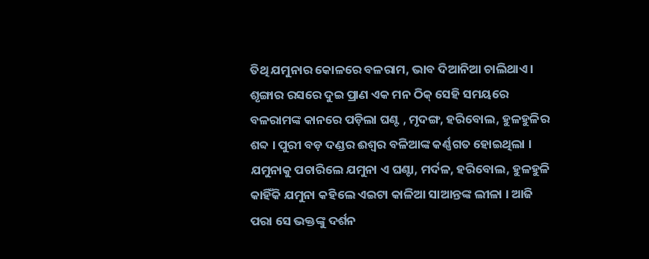ତିଥି ଯମୁନାର କୋଳରେ ବଳରାମ, ଭାବ ଦିଆନିଆ ଚାଲିଥାଏ । ଶୃଙ୍ଗାର ରସରେ ଦୁଇ ପ୍ରାଣ ଏକ ମନ ଠିକ୍ ସେହି ସମୟରେ ବଳରାମଙ୍କ କାନରେ ପଡ଼ିଲା ଘଣ୍ଟ , ମୃଦଙ୍ଗ, ହରିବୋଲ, ହୁଳହୁଳିର ଶବ୍ଦ । ପୁରୀ ବଡ଼ ଦଣ୍ଡର ଈଶ୍ୱର ବଳିଆଙ୍କ କର୍ଣ୍ଣଗତ ହୋଇଥିଲା । ଯମୁନାକୁ ପଚାରିଲେ ଯମୁନା ଏ ଘଣ୍ଟା, ମର୍ଦଳ, ହରିବୋଲ, ହୁଳହୁଳି କାହିଁକି ଯମୁନା କହିଲେ ଏଇଟା କାଳିଆ ସାଆନ୍ତଙ୍କ ଲୀଳା । ଆଜି ପରା ସେ ଭକ୍ତଙ୍କୁ ଦର୍ଶନ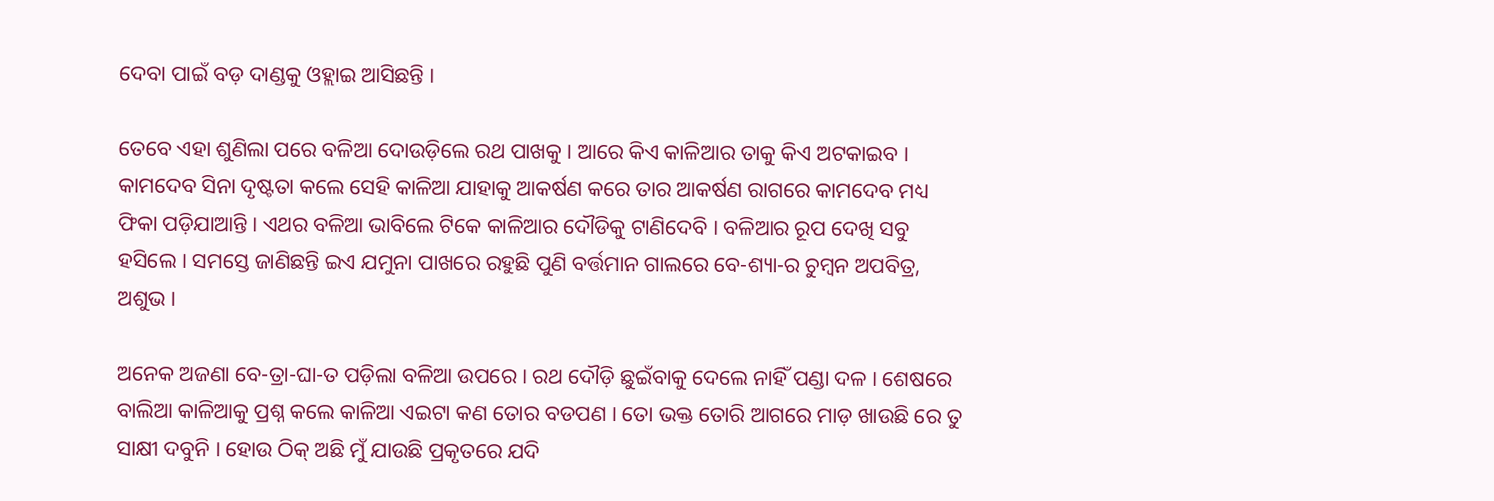ଦେବା ପାଇଁ ବଡ଼ ଦାଣ୍ଡକୁ ଓହ୍ଲାଇ ଆସିଛନ୍ତି ।

ତେବେ ଏହା ଶୁଣିଲା ପରେ ବଳିଆ ଦୋଉଡ଼ିଲେ ରଥ ପାଖକୁ । ଆରେ କିଏ କାଳିଆର ତାକୁ କିଏ ଅଟକାଇବ । କାମଦେବ ସିନା ଦୃଷ୍ଟତା କଲେ ସେହି କାଳିଆ ଯାହାକୁ ଆକର୍ଷଣ କରେ ତାର ଆକର୍ଷଣ ରାଗରେ କାମଦେବ ମଧ୍ୟ ଫିକା ପଡ଼ିଯାଆନ୍ତି । ଏଥର ବଳିଆ ଭାବିଲେ ଟିକେ କାଳିଆର ଦୌଡିକୁ ଟାଣିଦେବି । ବଳିଆର ରୂପ ଦେଖି ସବୁ ହସିଲେ । ସମସ୍ତେ ଜାଣିଛନ୍ତି ଇଏ ଯମୁନା ପାଖରେ ରହୁଛି ପୁଣି ବର୍ତ୍ତମାନ ଗାଲରେ ବେ-ଶ୍ୟା-ର ଚୁମ୍ବନ ଅପବିତ୍ର, ଅଶୁଭ ।

ଅନେକ ଅଜଣା ବେ-ତ୍ରା-ଘା-ତ ପଡ଼ିଲା ବଳିଆ ଉପରେ । ରଥ ଦୌଡ଼ି ଛୁଇଁବାକୁ ଦେଲେ ନାହିଁ ପଣ୍ଡା ଦଳ । ଶେଷରେ ବାଲିଆ କାଳିଆକୁ ପ୍ରଶ୍ନ କଲେ କାଳିଆ ଏଇଟା କଣ ତୋର ବଡପଣ । ତୋ ଭକ୍ତ ତୋରି ଆଗରେ ମାଡ଼ ଖାଉଛି ରେ ତୁ ସାକ୍ଷୀ ଦବୁନି । ହୋଉ ଠିକ୍ ଅଛି ମୁଁ ଯାଉଛି ପ୍ରକୃତରେ ଯଦି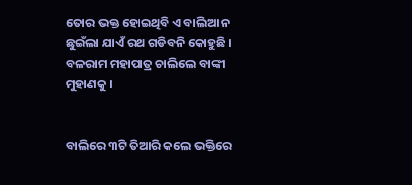ତୋର ଭକ୍ତ ହୋଇଥିବି ଏ ବାଲିଆ ନ ଛୁଇଁଲା ଯାଏଁ ରଥ ଗଡିବନି କୋହୁଛି । ବଳରାମ ମହାପାତ୍ର ଚାଲିଲେ ବାଙ୍କୀ ମୁହାଣକୁ ।


ବାଲିରେ ୩ଟି ତିଆରି କଲେ ଭକ୍ତିରେ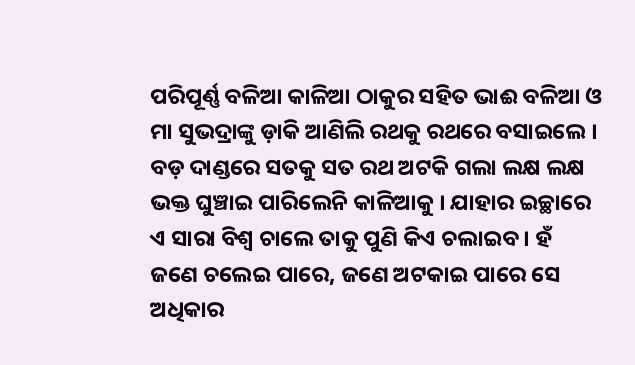ପରିପୂର୍ଣ୍ଣ ବଳିଆ କାଳିଆ ଠାକୁର ସହିତ ଭାଈ ବଳିଆ ଓ ମା ସୁଭଦ୍ରାଙ୍କୁ ଡ଼ାକି ଆଣିଲି ରଥକୁ ରଥରେ ବସାଇଲେ । ବଡ଼ ଦାଣ୍ଡରେ ସତକୁ ସତ ରଥ ଅଟକି ଗଲା ଲକ୍ଷ ଲକ୍ଷ ଭକ୍ତ ଘୁଞ୍ଚାଇ ପାରିଲେନି କାଳିଆକୁ । ଯାହାର ଇଚ୍ଛାରେ ଏ ସାରା ବିଶ୍ବ ଚାଲେ ତାକୁ ପୁଣି କିଏ ଚଲାଇବ । ହଁ ଜଣେ ଚଲେଇ ପାରେ, ଜଣେ ଅଟକାଇ ପାରେ ସେ ଅଧିକାର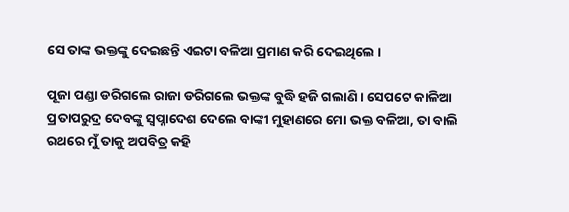ସେ ତାଙ୍କ ଭକ୍ତଙ୍କୁ ଦେଇଛନ୍ତି ଏଇଟା ବଳିଆ ପ୍ରମାଣ କରି ଦେଇଥିଲେ ।

ପୂଜା ପଣ୍ଡା ଡରିଗଲେ ରାଜା ଡରିଗଲେ ଭକ୍ତଙ୍କ ବୁଦ୍ଧି ହଜି ଗଲାଣି । ସେପଟେ କାଳିଆ ପ୍ରତାପରୁଦ୍ର ଦେବଙ୍କୁ ସ୍ୱପ୍ନାଦେଶ ଦେଲେ ବାଙ୍କୀ ମୁହାଣରେ ମୋ ଭକ୍ତ ବଳିଆ, ତା ବାଲି ରଥରେ ମୁଁ ତାକୁ ଅପବିତ୍ର କହି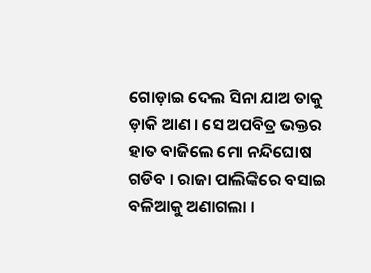ଗୋଡ଼ାଇ ଦେଲ ସିନା ଯାଅ ତାକୁ ଡ଼ାକି ଆଣ । ସେ ଅପବିତ୍ର ଭକ୍ତର ହାତ ବାଜିଲେ ମୋ ନନ୍ଦିଘୋଷ ଗଡିବ । ରାଜା ପାଲିଙ୍କିରେ ବସାଇ ବଳିଆକୁ ଅଣାଗଲା ।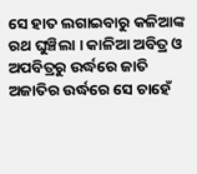ସେ ହାତ ଲଗାଇବାରୁ କଳିଆଙ୍କ ରଥ ଘୁଞ୍ଚିଲା । କାଳିଆ ଅବିତ୍ର ଓ ଅପବିତ୍ରରୁ ଉର୍ଦ୍ଧରେ ଜାତି ଅଜାତିର ଉର୍ଦ୍ଧରେ ସେ ଚାହେଁ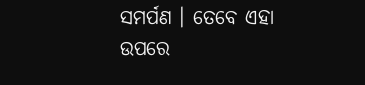ସମର୍ପଣ । ତେବେ ଏହା ଉପରେ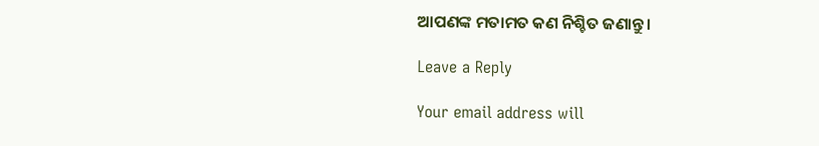ଆପଣଙ୍କ ମତାମତ କଣ ନିଶ୍ଚିତ ଜଣାନ୍ତୁ ।

Leave a Reply

Your email address will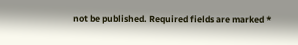not be published. Required fields are marked *